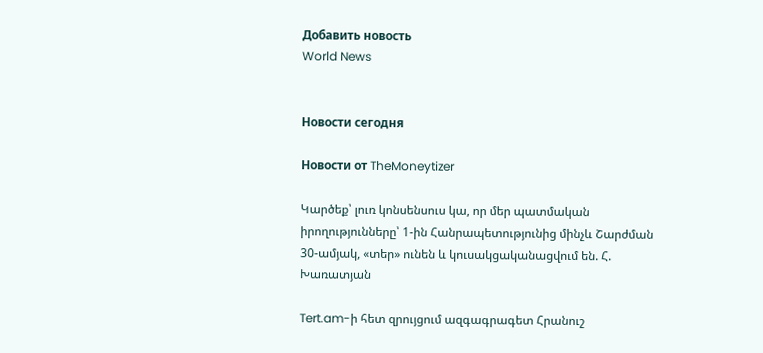Добавить новость
World News


Новости сегодня

Новости от TheMoneytizer

Կարծեք՝ լուռ կոնսենսուս կա, որ մեր պատմական իրողությունները՝ 1-ին Հանրապետությունից մինչև Շարժման 30-ամյակ, «տեր» ունեն և կուսակցականացվում են. Հ. Խառատյան

Tert.am-ի հետ զրույցում ազգագրագետ Հրանուշ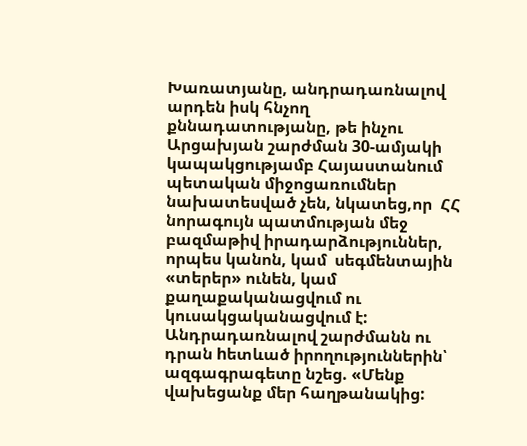Խառատյանը, անդրադառնալով արդեն իսկ հնչող քննադատությանը, թե ինչու Արցախյան շարժման 30-ամյակի կապակցությամբ Հայաստանում պետական միջոցառումներ նախատեսված չեն, նկատեց,որ  ՀՀ նորագույն պատմության մեջ բազմաթիվ իրադարձություններ, որպես կանոն, կամ  սեգմենտային «տերեր» ունեն, կամ քաղաքականացվում ու կուսակցականացվում է: Անդրադառնալով շարժմանն ու դրան hետևած իրողություններին՝ ազգագրագետը նշեց. «Մենք վախեցանք մեր հաղթանակից: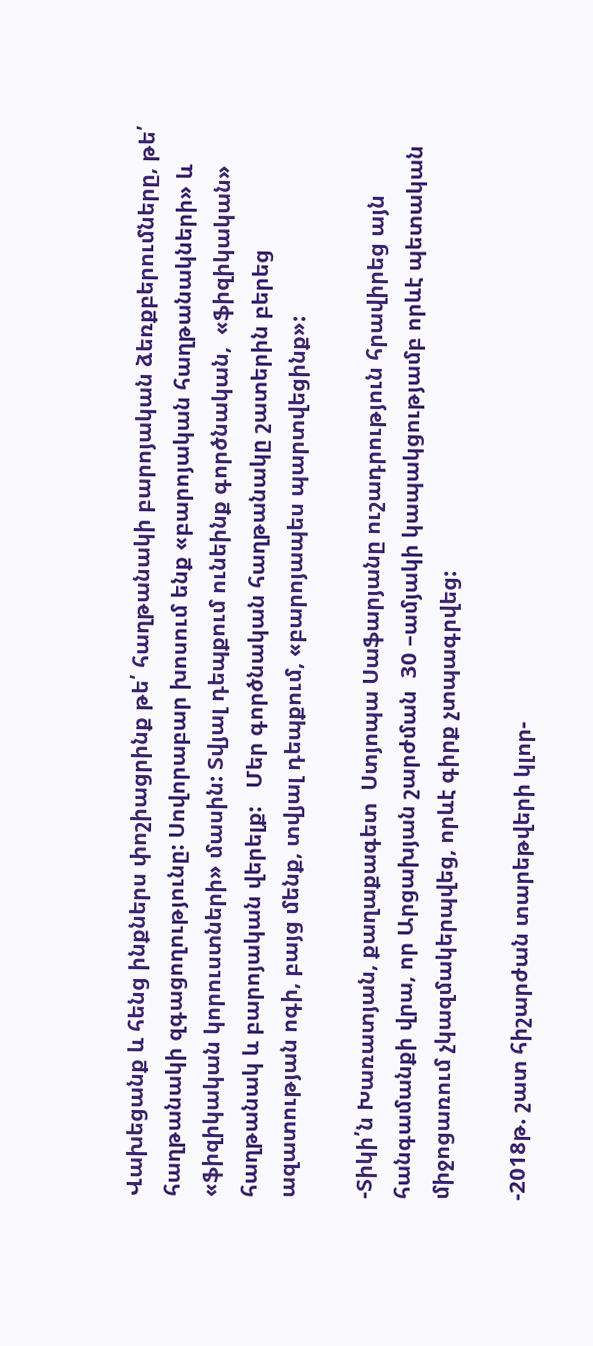Վախեցանք և հենց ինքներս փոշիացրինք թե՛ հաղթանակի բարոյական ձեռքբերումները, թե՛ հաղթանակի զգացողությունը: Սովորաբար խոսում ենք «բարոյական հաղթանակների» և «ֆիզիկական կորուստների» մասին: Տվյալ դեպքում ունեինք գործնական,  «ֆիզիկական» հաղթանակ և բարոյական վերելք:   Մեր գործնական հաղթանակը շատերին բերեց ազատության ոգի, բայց մենք, տվյալ դեպքում, «բարոյապես պարտվեցինք»:

-Տիկի՛ն Խառատյան, քաղաքագետ  Ստյոպա Սաֆարյանը ուշադրություն հրավիրեց այն հանգամանքի վրա, որ Արցախյան շարժման  30 –ամյակի կապակցությամբ որևէ պետական միջոցառում չկազմակերպվեց, որևէ գիրք չտպագրվեց:

-2018թ. շատ հիշարժան տարեթվերի կլոր-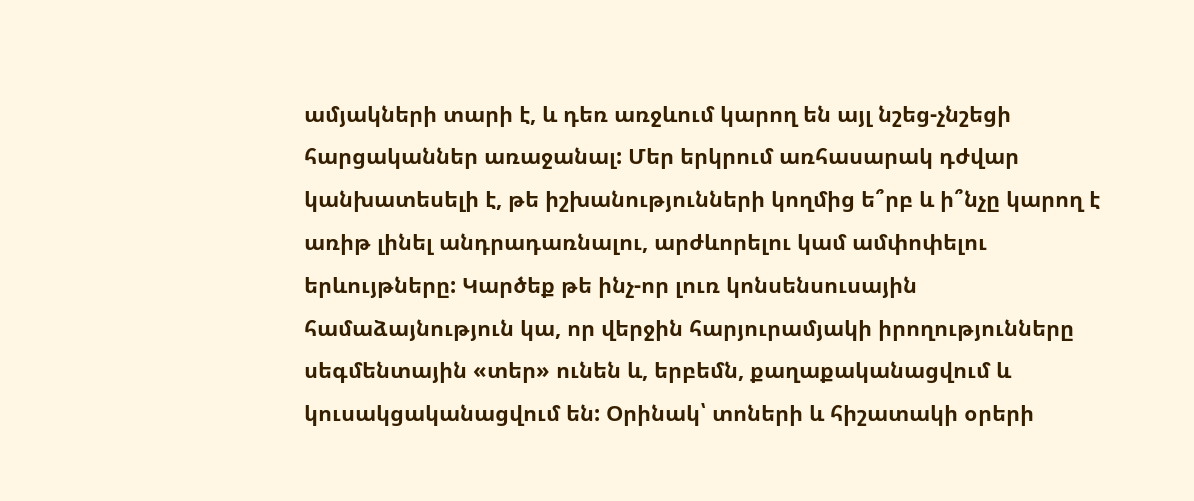ամյակների տարի է, և դեռ առջևում կարող են այլ նշեց-չնշեցի հարցականներ առաջանալ: Մեր երկրում առհասարակ դժվար կանխատեսելի է, թե իշխանությունների կողմից ե՞րբ և ի՞նչը կարող է առիթ լինել անդրադառնալու, արժևորելու կամ ամփոփելու երևույթները: Կարծեք թե ինչ-որ լուռ կոնսենսուսային համաձայնություն կա, որ վերջին հարյուրամյակի իրողությունները սեգմենտային «տեր» ունեն և, երբեմն, քաղաքականացվում և կուսակցականացվում են: Օրինակ՝ տոների և հիշատակի օրերի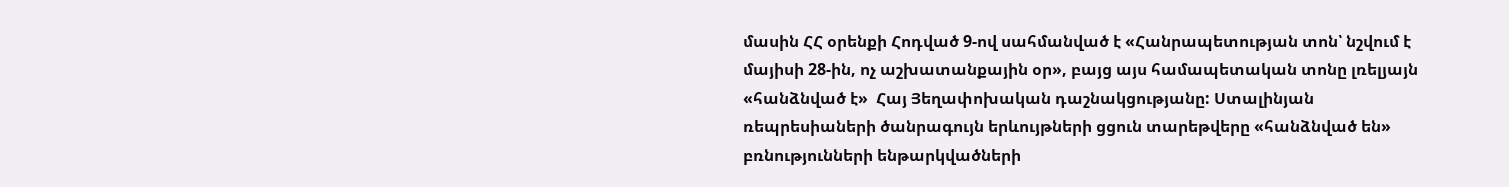մասին ՀՀ օրենքի Հոդված 9-ով սահմանված է «Հանրապետության տոն՝ նշվում է մայիսի 28-ին, ոչ աշխատանքային օր», բայց այս համապետական տոնը լռելյայն «հանձնված է»  Հայ Յեղափոխական դաշնակցությանը: Ստալինյան ռեպրեսիաների ծանրագույն երևույթների ցցուն տարեթվերը «հանձնված են» բռնությունների ենթարկվածների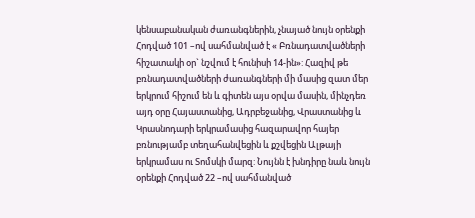կենսաբանական ժառանգներին, չնայած նույն օրենքի Հոդված 101 –ով սահմանված է « Բռնադատվածների հիշատակի օր` նշվում է հունիսի 14-ին»: Հազիվ թե բռնադատվածների ժառանգների մի մասից զատ մեր երկրում հիշում են և գիտեն այս օրվա մասին, մինչդեռ այդ օրը Հայաստանից, Ադրբեջանից, Վրաստանից և Կրասնոդարի երկրամասից հազարավոր հայեր բռնությամբ տեղահանվեցին և քշվեցին Ալթայի երկրամաս ու Տոմսկի մարզ: Նույնն է խնդիրը նաև նույն օրենքի Հոդված 22 –ով սահմանված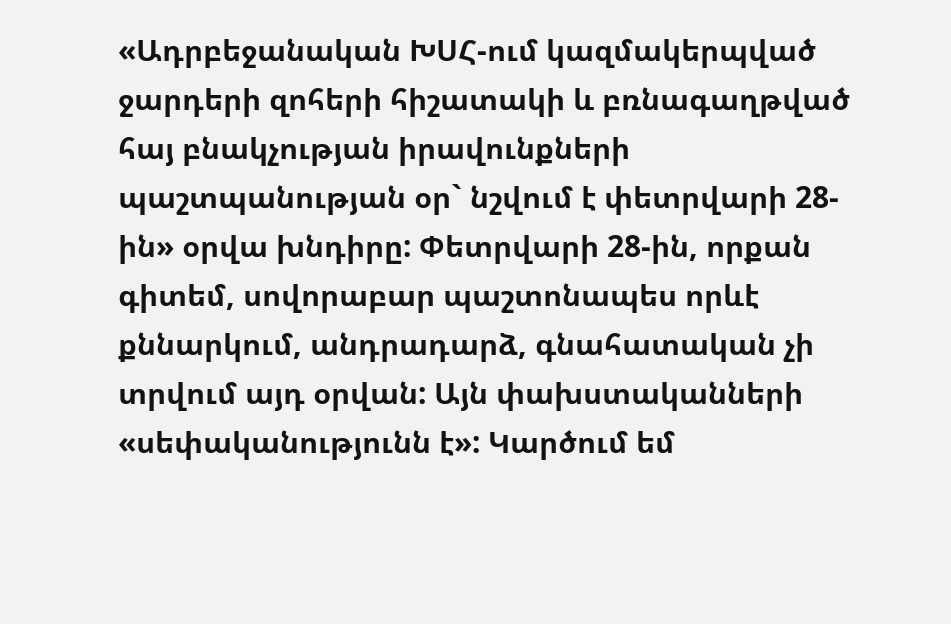«Ադրբեջանական ԽՍՀ-ում կազմակերպված ջարդերի զոհերի հիշատակի և բռնագաղթված հայ բնակչության իրավունքների պաշտպանության օր` նշվում է փետրվարի 28-ին» օրվա խնդիրը: Փետրվարի 28-ին, որքան գիտեմ, սովորաբար պաշտոնապես որևէ քննարկում, անդրադարձ, գնահատական չի տրվում այդ օրվան: Այն փախստականների «սեփականությունն է»: Կարծում եմ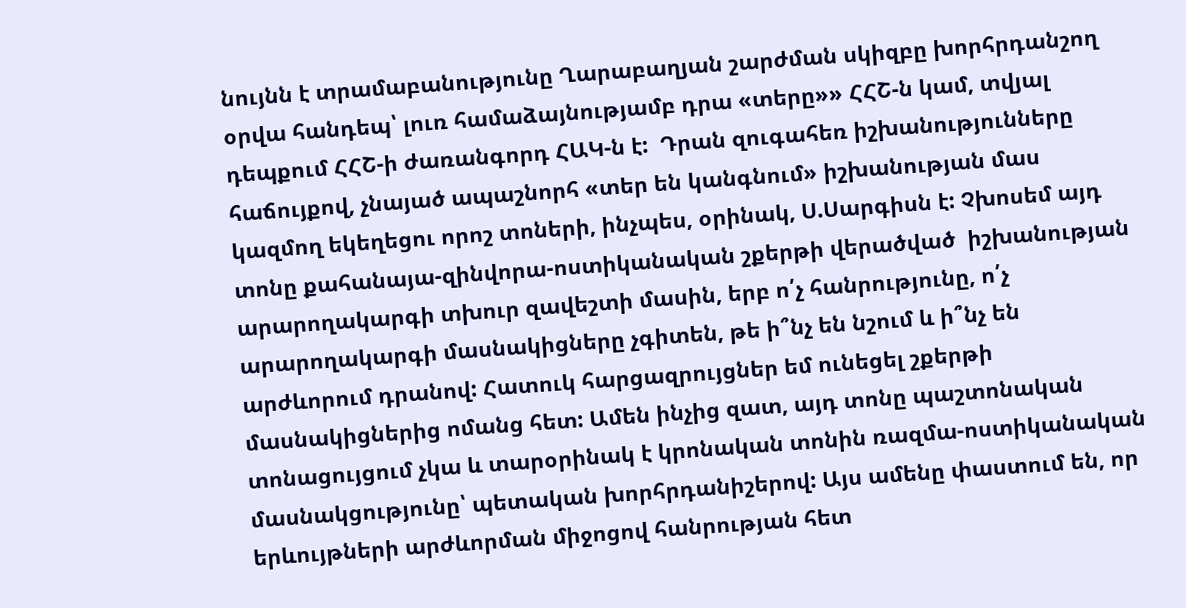նույնն է տրամաբանությունը Ղարաբաղյան շարժման սկիզբը խորհրդանշող օրվա հանդեպ՝ լուռ համաձայնությամբ դրա «տերը»» ՀՀՇ-ն կամ, տվյալ դեպքում ՀՀՇ-ի ժառանգորդ ՀԱԿ-ն է:  Դրան զուգահեռ իշխանությունները հաճույքով, չնայած ապաշնորհ «տեր են կանգնում» իշխանության մաս կազմող եկեղեցու որոշ տոների, ինչպես, օրինակ, Ս.Սարգիսն է: Չխոսեմ այդ տոնը քահանայա-զինվորա-ոստիկանական շքերթի վերածված  իշխանության արարողակարգի տխուր զավեշտի մասին, երբ ո՛չ հանրությունը, ո՛չ արարողակարգի մասնակիցները չգիտեն, թե ի՞նչ են նշում և ի՞նչ են արժևորում դրանով: Հատուկ հարցազրույցներ եմ ունեցել շքերթի մասնակիցներից ոմանց հետ: Ամեն ինչից զատ, այդ տոնը պաշտոնական տոնացույցում չկա և տարօրինակ է կրոնական տոնին ռազմա-ոստիկանական մասնակցությունը՝ պետական խորհրդանիշերով: Այս ամենը փաստում են, որ երևույթների արժևորման միջոցով հանրության հետ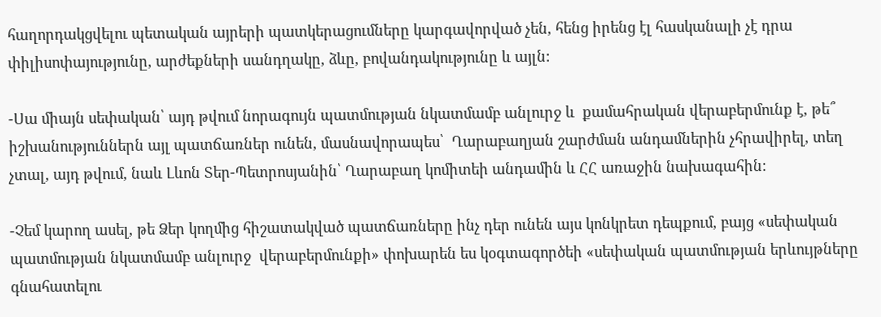հաղորդակցվելու պետական այրերի պատկերացումները կարգավորված չեն, հենց իրենց էլ հասկանալի չէ դրա փիլիսոփայությունը, արժեքների սանդղակը, ձևը, բովանդակությունը և այլն:

-Սա միայն սեփական՝ այդ թվում նորագույն պատմության նկատմամբ անլուրջ և  քամահրական վերաբերմունք է, թե՞ իշխանություններն այլ պատճառներ ունեն, մասնավորապես՝  Ղարաբաղյան շարժման անդամներին չհրավիրել, տեղ չտալ, այդ թվում, նաև Լևոն Տեր-Պետրոսյանին՝ Ղարաբաղ կոմիտեի անդամին և ՀՀ առաջին նախագահին:

-Չեմ կարող ասել, թե Ձեր կողմից հիշատակված պատճառները ինչ դեր ունեն այս կոնկրետ դեպքում, բայց «սեփական պատմության նկատմամբ անլուրջ  վերաբերմունքի» փոխարեն ես կօգտագործեի «սեփական պատմության երևույթները գնահատելու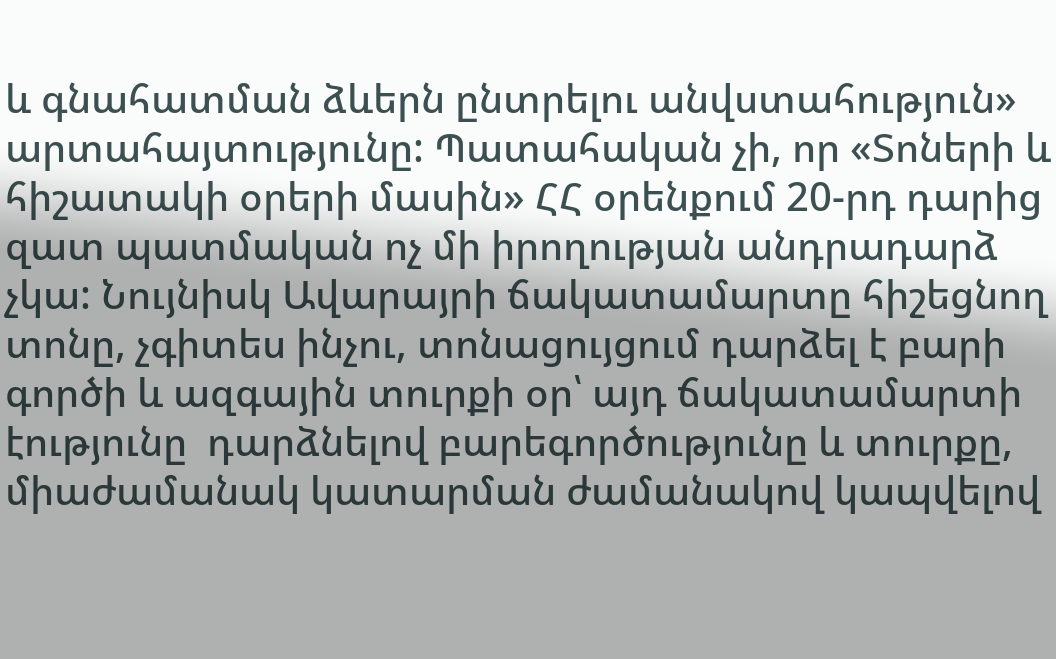և գնահատման ձևերն ընտրելու անվստահություն» արտահայտությունը: Պատահական չի, որ «Տոների և հիշատակի օրերի մասին» ՀՀ օրենքում 20-րդ դարից զատ պատմական ոչ մի իրողության անդրադարձ չկա: Նույնիսկ Ավարայրի ճակատամարտը հիշեցնող տոնը, չգիտես ինչու, տոնացույցում դարձել է բարի գործի և ազգային տուրքի օր՝ այդ ճակատամարտի էությունը  դարձնելով բարեգործությունը և տուրքը, միաժամանակ կատարման ժամանակով կապվելով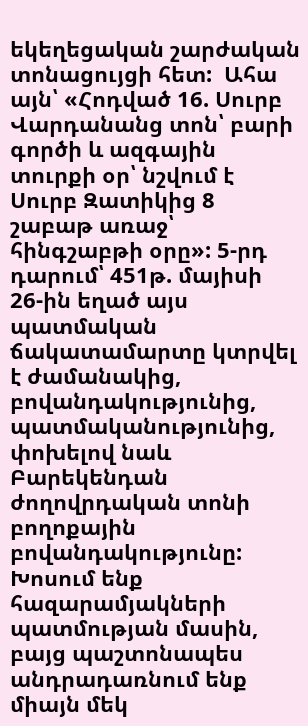եկեղեցական շարժական տոնացույցի հետ:  Ահա այն՝ «Հոդված 16. Սուրբ Վարդանանց տոն՝ բարի գործի և ազգային տուրքի օր՝ նշվում է Սուրբ Զատիկից 8 շաբաթ առաջ՝ հինգշաբթի օրը»: 5-րդ դարում՝ 451թ. մայիսի 26-ին եղած այս պատմական ճակատամարտը կտրվել է ժամանակից, բովանդակությունից, պատմականությունից, փոխելով նաև Բարեկենդան ժողովրդական տոնի բողոքային բովանդակությունը: Խոսում ենք հազարամյակների պատմության մասին, բայց պաշտոնապես անդրադառնում ենք միայն մեկ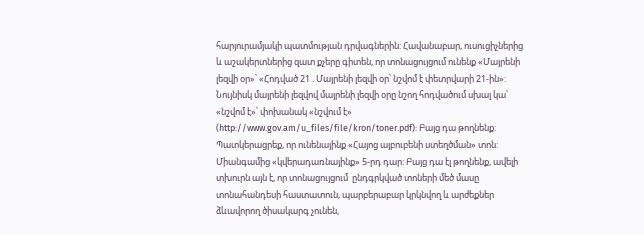հարյուրամյակի պատմության դրվագներին: Հավանաբար, ուսուցիչներից և աշակերտներից զատ քչերը գիտեն, որ տոնացույցում ունենք «Մայրենի լեզվի օր»՝ «Հոդված 21 . Մայրենի լեզվի օր՝ նշվոմ է փետրվարի 21-ին»: Նույնիսկ մայրենի լեզվով մայրենի լեզվի օրը նշող հոդվածում սխալ կա՝ «նշվոմ է»՝ փոխանակ «նշվում է» (http://www.gov.am/u_files/file/kron/toner.pdf): Բայց դա թողնենք: Պատկերացրեք, որ ունենայինք «Հայոց այբուբենի ստեղծման» տոն: Միանգամից «կվերադառնայինք» 5-րդ դար: Բայց դա էլ թողնենք, ավելի տխուրն այն է, որ տոնացույցում  ընդգրկված տոների մեծ մասը տոնահանդեսի հաստատուն, պարբերաբար կրկնվող և արժեքներ ձևավորող ծիսակարգ չունեն,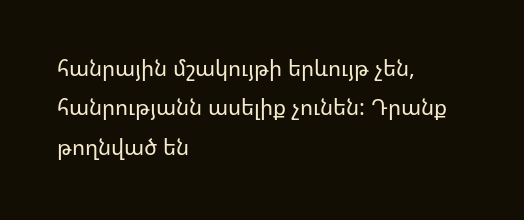հանրային մշակույթի երևույթ չեն, հանրությանն ասելիք չունեն: Դրանք թողնված են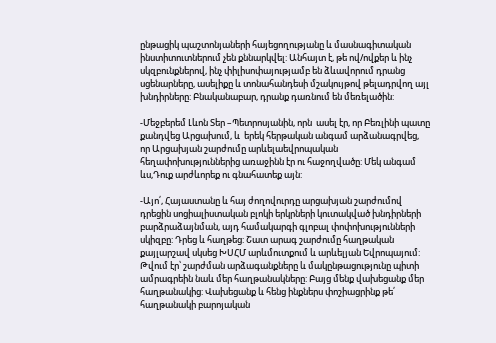ընթացիկ պաշտոնյաների հայեցողությանը և մասնագիտական ինստիտուտներում չեն քննարկվել: Անհայտ է, թե ով/ովքեր և ինչ սկզբունքներով, ինչ փիլիսոփայությամբ են ձևավորում դրանց սցենարները, ասելիքը և տոնահանդեսի մշակույթով թելադրվող այլ խնդիրները: Բնականաբար, դրանք դառնում են մեռելածին:

-Մեջբերեմ Լևոն Տեր –Պետրոսյանին, որն  ասել էր, որ Բեռլինի պատը քանդվեց Արցախում, և  երեկ հերթական անգամ արձանագրվեց, որ Արցախյան շարժումը արևելաեվրոպական հեղափոխություններից առաջինն էր ու հաջողվածը: Մեկ անգամ ևս,Դուք արժևորեք ու գնահատեք այն:

-Այո՛, Հայաստանը և հայ ժողովուրդը արցախյան շարժումով դրեցին սոցիալիստական բլոկի երկրների կուտակված խնդիրների բարձրաձայնման, այդ համակարգի գլոբալ փոփոխությունների սկիզբը: Դրեց և հաղթեց: Շատ արագ շարժումը հաղթական քայլարշավ սկսեց ԽՍՀՄ արևմուտքում և արևելյան Եվրոպայում: Թվում էր՝ շարժման արձագանքները և մակընթացությունը պիտի ամրագրեին նաև մեր հաղթանակները: Բայց մենք վախեցանք մեր հաղթանակից: Վախեցանք և հենց ինքներս փոշիացրինք թե՛ հաղթանակի բարոյական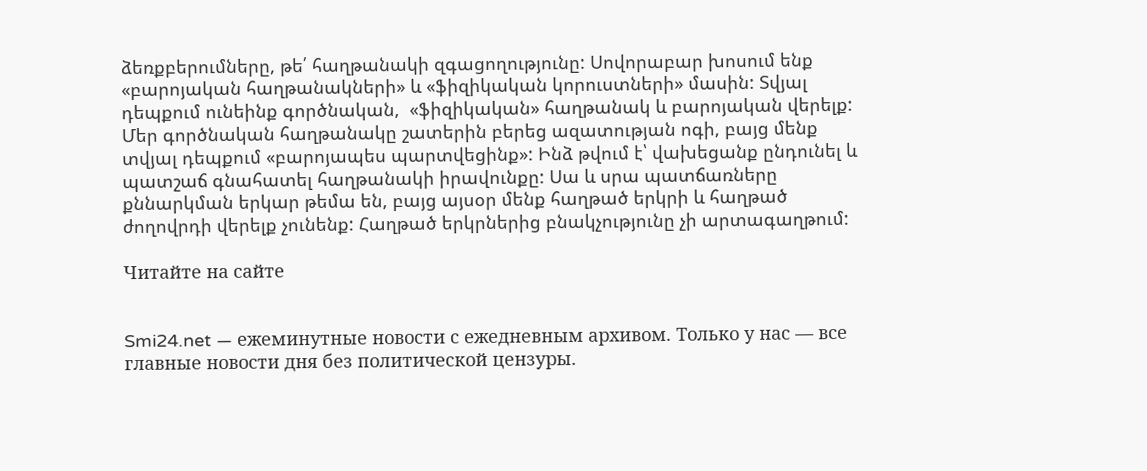ձեռքբերումները, թե՛ հաղթանակի զգացողությունը: Սովորաբար խոսում ենք «բարոյական հաղթանակների» և «ֆիզիկական կորուստների» մասին: Տվյալ դեպքում ունեինք գործնական,  «ֆիզիկական» հաղթանակ և բարոյական վերելք: Մեր գործնական հաղթանակը շատերին բերեց ազատության ոգի, բայց մենք տվյալ դեպքում «բարոյապես պարտվեցինք»: Ինձ թվում է՝ վախեցանք ընդունել և պատշաճ գնահատել հաղթանակի իրավունքը: Սա և սրա պատճառները քննարկման երկար թեմա են, բայց այսօր մենք հաղթած երկրի և հաղթած ժողովրդի վերելք չունենք: Հաղթած երկրներից բնակչությունը չի արտագաղթում:

Читайте на сайте


Smi24.net — ежеминутные новости с ежедневным архивом. Только у нас — все главные новости дня без политической цензуры.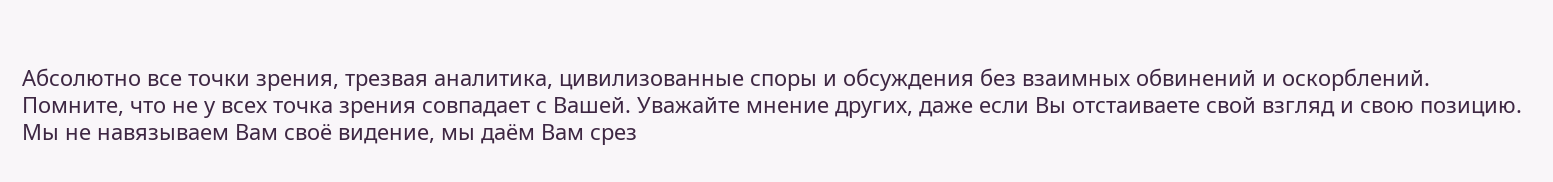Абсолютно все точки зрения, трезвая аналитика, цивилизованные споры и обсуждения без взаимных обвинений и оскорблений. Помните, что не у всех точка зрения совпадает с Вашей. Уважайте мнение других, даже если Вы отстаиваете свой взгляд и свою позицию. Мы не навязываем Вам своё видение, мы даём Вам срез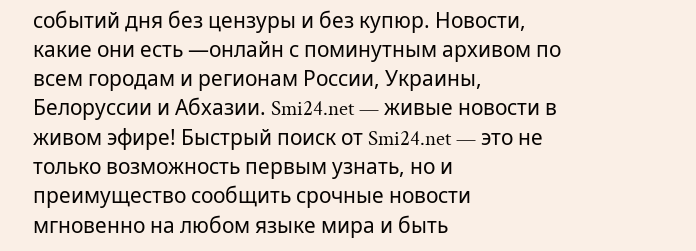событий дня без цензуры и без купюр. Новости, какие они есть —онлайн с поминутным архивом по всем городам и регионам России, Украины, Белоруссии и Абхазии. Smi24.net — живые новости в живом эфире! Быстрый поиск от Smi24.net — это не только возможность первым узнать, но и преимущество сообщить срочные новости мгновенно на любом языке мира и быть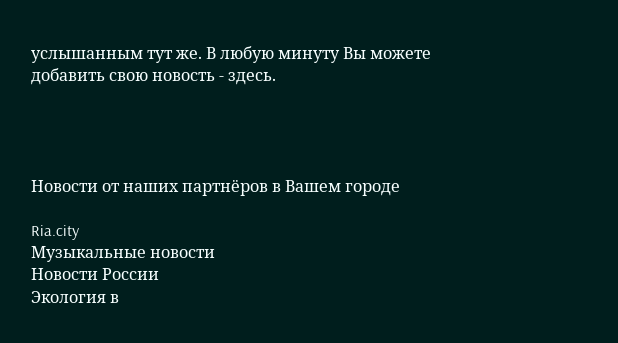услышанным тут же. В любую минуту Вы можете добавить свою новость - здесь.




Новости от наших партнёров в Вашем городе

Ria.city
Музыкальные новости
Новости России
Экология в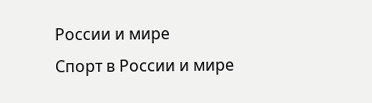России и мире
Спорт в России и мире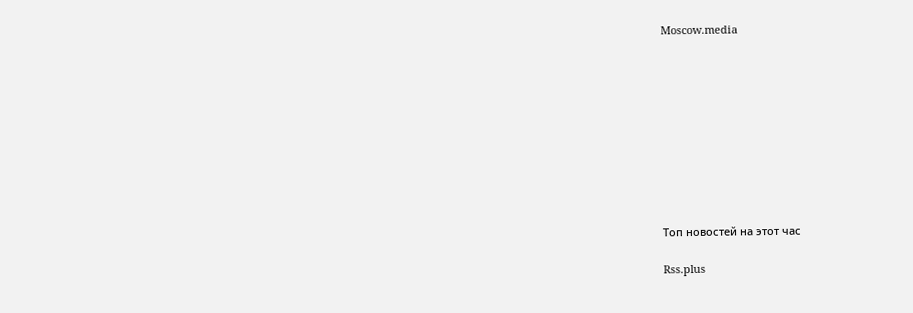Moscow.media










Топ новостей на этот час

Rss.plus